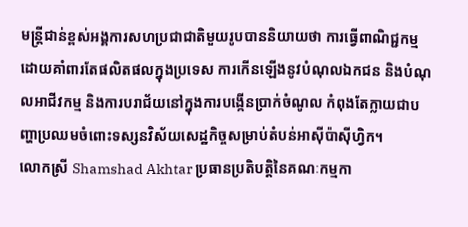មន្ត្រីជាន់ខ្ពស់អង្គការសហប្រជាជាតិមួយរូបបាននិយាយថា ការធ្វើពាណិជ្ជកម្មដោយគាំពារតែផលិតផលក្នុងប្រទេស ការកើនឡើងនូវបំណុលឯកជន និងបំណុលអាជីវកម្ម និងការបរាជ័យនៅក្នុងការបង្កើនប្រាក់ចំណូល កំពុងតែក្លាយជាបញ្ហាប្រឈមចំពោះទស្សនវិស័យសេដ្ឋកិច្ចសម្រាប់តំបន់អាស៊ីប៉ាស៊ីហ្វិក។
លោកស្រី Shamshad Akhtar ប្រធានប្រតិបត្តិនៃគណៈកម្មកា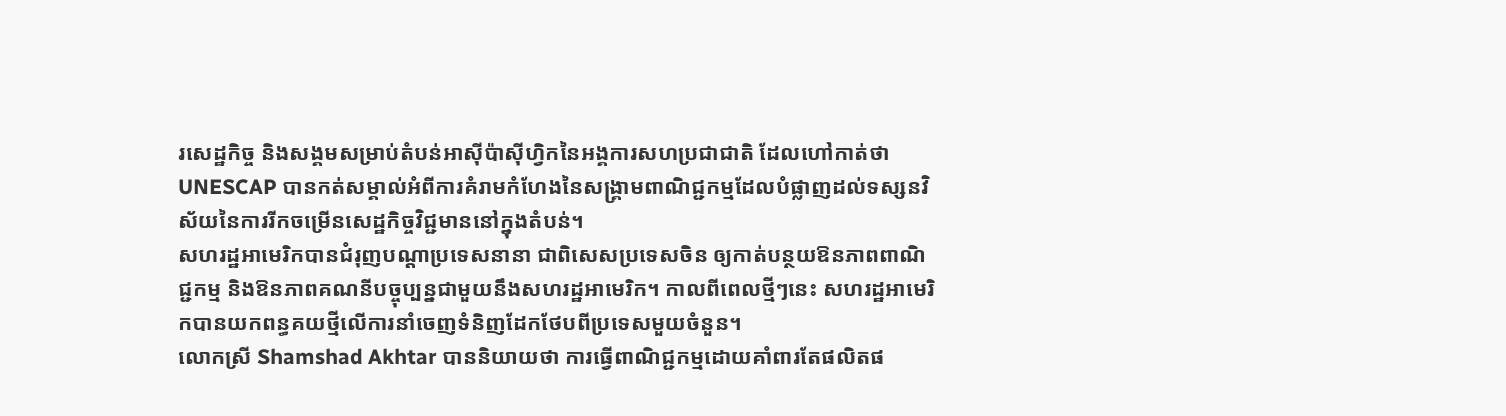រសេដ្ឋកិច្ច និងសង្គមសម្រាប់តំបន់អាស៊ីប៉ាស៊ីហ្វិកនៃអង្គការសហប្រជាជាតិ ដែលហៅកាត់ថា UNESCAP បានកត់សម្គាល់អំពីការគំរាមកំហែងនៃសង្គ្រាមពាណិជ្ជកម្មដែលបំផ្លាញដល់ទស្សនវិស័យនៃការរីកចម្រើនសេដ្ឋកិច្ចវិជ្ជមាននៅក្នុងតំបន់។
សហរដ្ឋអាមេរិកបានជំរុញបណ្ដាប្រទេសនានា ជាពិសេសប្រទេសចិន ឲ្យកាត់បន្ថយឱនភាពពាណិជ្ជកម្ម និងឱនភាពគណនីបច្ចុប្បន្នជាមួយនឹងសហរដ្ឋអាមេរិក។ កាលពីពេលថ្មីៗនេះ សហរដ្ឋអាមេរិកបានយកពន្ធគយថ្មីលើការនាំចេញទំនិញដែកថែបពីប្រទេសមួយចំនួន។
លោកស្រី Shamshad Akhtar បាននិយាយថា ការធ្វើពាណិជ្ជកម្មដោយគាំពារតែផលិតផ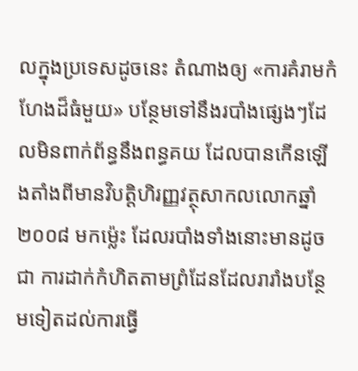លក្នុងប្រទេសដូចនេះ តំណាងឲ្យ «ការគំរាមកំហែងដ៏ធំមួយ» បន្ថែមទៅនឹងរបាំងផ្សេងៗដែលមិនពាក់ព័ន្ធនឹងពន្ធគយ ដែលបានកើនឡើងតាំងពីមានវិបត្តិហិរញ្ញវត្ថុសាកលលោកឆ្នាំ ២០០៨ មកម្ល៉េះ ដែលរបាំងទាំងនោះមានដូចជា ការដាក់កំហិតតាមព្រំដែនដែលរារាំងបន្ថែមទៀតដល់ការធ្វើ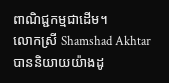ពាណិជ្ជកម្មជាដើម។
លោកស្រី Shamshad Akhtar បាននិយាយយ៉ាងដូ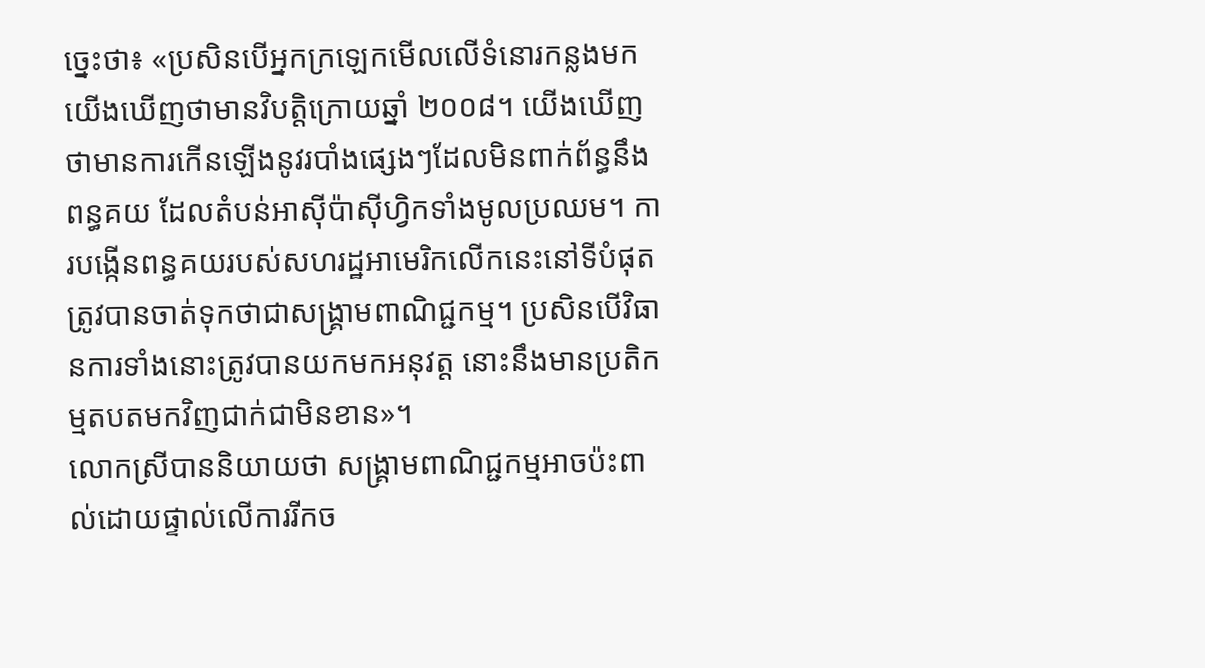ច្នេះថា៖ «ប្រសិនបើអ្នកក្រឡេកមើលលើទំនោរកន្លងមក យើងឃើញថាមានវិបត្តិក្រោយឆ្នាំ ២០០៨។ យើងឃើញថាមានការកើនឡើងនូវរបាំងផ្សេងៗដែលមិនពាក់ព័ន្ធនឹងពន្ធគយ ដែលតំបន់អាស៊ីប៉ាស៊ីហ្វិកទាំងមូលប្រឈម។ ការបង្កើនពន្ធគយរបស់សហរដ្ឋអាមេរិកលើកនេះនៅទីបំផុតត្រូវបានចាត់ទុកថាជាសង្គ្រាមពាណិជ្ជកម្ម។ ប្រសិនបើវិធានការទាំងនោះត្រូវបានយកមកអនុវត្ត នោះនឹងមានប្រតិកម្មតបតមកវិញជាក់ជាមិនខាន»។
លោកស្រីបាននិយាយថា សង្គ្រាមពាណិជ្ជកម្មអាចប៉ះពាល់ដោយផ្ទាល់លើការរីកច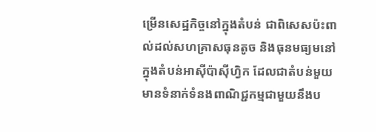ម្រើនសេដ្ឋកិច្ចនៅក្នុងតំបន់ ជាពិសេសប៉ះពាល់ដល់សហគ្រាសធុនតូច និងធុនមធ្យមនៅក្នុងតំបន់អាស៊ីប៉ាស៊ីហ្វិក ដែលជាតំបន់មួយមានទំនាក់ទំនងពាណិជ្ជកម្មជាមួយនឹងប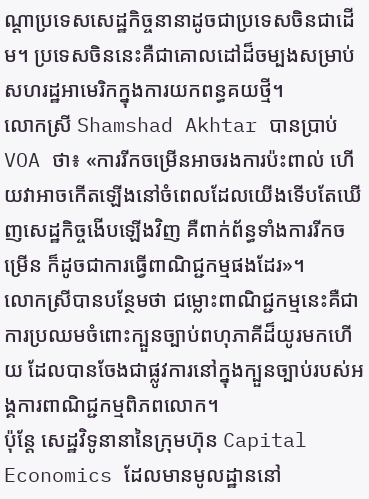ណ្ដាប្រទេសសេដ្ឋកិច្ចនានាដូចជាប្រទេសចិនជាដើម។ ប្រទេសចិននេះគឺជាគោលដៅដ៏ចម្បងសម្រាប់សហរដ្ឋអាមេរិកក្នុងការយកពន្ធគយថ្មី។
លោកស្រី Shamshad Akhtar បានប្រាប់ VOA ថា៖ «ការរីកចម្រើនអាចរងការប៉ះពាល់ ហើយវាអាចកើតឡើងនៅចំពេលដែលយើងទើបតែឃើញសេដ្ឋកិច្ចងើបឡើងវិញ គឺពាក់ព័ន្ធទាំងការរីកចម្រើន ក៏ដូចជាការធ្វើពាណិជ្ជកម្មផងដែរ»។
លោកស្រីបានបន្ថែមថា ជម្លោះពាណិជ្ជកម្មនេះគឺជាការប្រឈមចំពោះក្បួនច្បាប់ពហុភាគីដ៏យូរមកហើយ ដែលបានចែងជាផ្លូវការនៅក្នុងក្បួនច្បាប់របស់អង្គការពាណិជ្ជកម្មពិភពលោក។
ប៉ុន្តែ សេដ្ឋវិទូនានានៃក្រុមហ៊ុន Capital Economics ដែលមានមូលដ្ឋាននៅ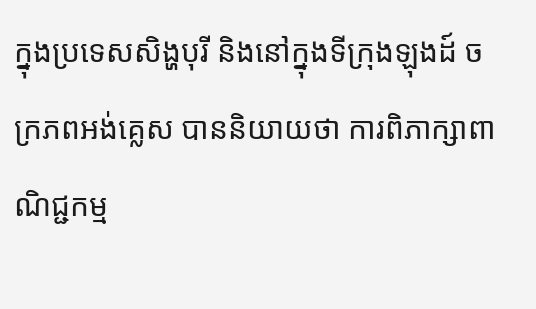ក្នុងប្រទេសសិង្ហបុរី និងនៅក្នុងទីក្រុងឡុងដ៍ ចក្រភពអង់គ្លេស បាននិយាយថា ការពិភាក្សាពាណិជ្ជកម្ម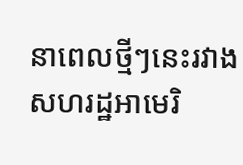នាពេលថ្មីៗនេះរវាងសហរដ្ឋអាមេរិ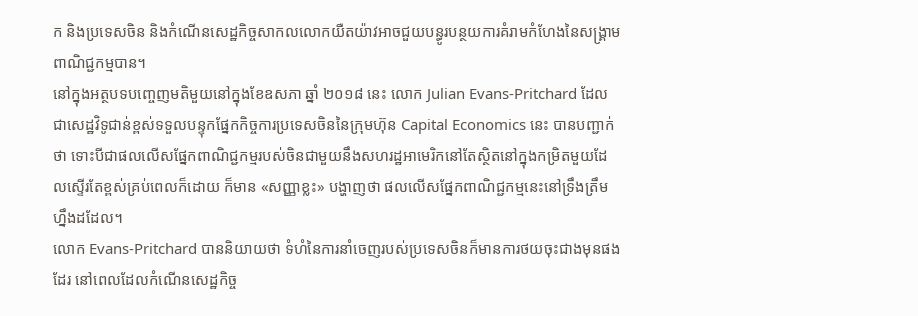ក និងប្រទេសចិន និងកំណើនសេដ្ឋកិច្ចសាកលលោកយឺតយ៉ាវអាចជួយបន្ធូរបន្ថយការគំរាមកំហែងនៃសង្គ្រាមពាណិជ្ជកម្មបាន។
នៅក្នុងអត្ថបទបញ្ចេញមតិមួយនៅក្នុងខែឧសភា ឆ្នាំ ២០១៨ នេះ លោក Julian Evans-Pritchard ដែលជាសេដ្ឋវិទូជាន់ខ្ពស់ទទួលបន្ទុកផ្នែកកិច្ចការប្រទេសចិននៃក្រុមហ៊ុន Capital Economics នេះ បានបញ្ជាក់ថា ទោះបីជាផលលើសផ្នែកពាណិជ្ជកម្មរបស់ចិនជាមួយនឹងសហរដ្ឋអាមេរិកនៅតែស្ថិតនៅក្នុងកម្រិតមួយដែលស្ទើរតែខ្ពស់គ្រប់ពេលក៏ដោយ ក៏មាន «សញ្ញាខ្លះ» បង្ហាញថា ផលលើសផ្នែកពាណិជ្ជកម្មនេះនៅទ្រឹងត្រឹមហ្នឹងដដែល។
លោក Evans-Pritchard បាននិយាយថា ទំហំនៃការនាំចេញរបស់ប្រទេសចិនក៏មានការថយចុះជាងមុនផងដែរ នៅពេលដែលកំណើនសេដ្ឋកិច្ច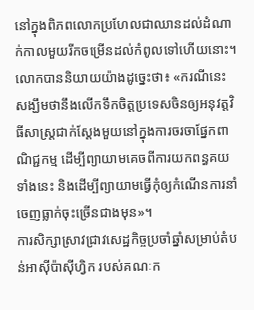នៅក្នុងពិភពលោកប្រហែលជាឈានដល់ដំណាក់កាលមួយរីកចម្រើនដល់កំពូលទៅហើយនោះ។
លោកបាននិយាយយ៉ាងដូច្នេះថា៖ «ករណីនេះសង្ឃឹមថានឹងលើកទឹកចិត្តប្រទេសចិនឲ្យអនុវត្តវិធីសាស្ត្រជាក់ស្ដែងមួយនៅក្នុងការចរចាផ្នែកពាណិជ្ជកម្ម ដើម្បីព្យាយាមគេចពីការយកពន្ធគយទាំងនេះ និងដើម្បីព្យាយាមធ្វើកុំឲ្យកំណើនការនាំចេញធ្លាក់ចុះច្រើនជាងមុន»។
ការសិក្សាស្រាវជ្រាវសេដ្ឋកិច្ចប្រចាំឆ្នាំសម្រាប់តំបន់អាស៊ីប៉ាស៊ីហ្វិក របស់គណៈក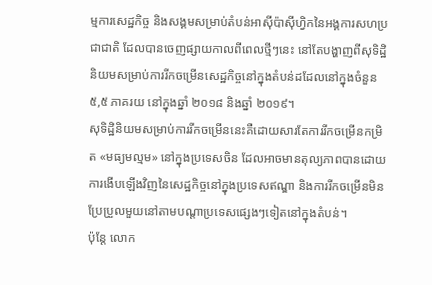ម្មការសេដ្ឋកិច្ច និងសង្គមសម្រាប់តំបន់អាស៊ីប៉ាស៊ីហ្វិកនៃអង្គការសហប្រជាជាតិ ដែលបានចេញផ្សាយកាលពីពេលថ្មីៗនេះ នៅតែបង្ហាញពីសុទិដ្ឋិនិយមសម្រាប់ការរីកចម្រើនសេដ្ឋកិច្ចនៅក្នុងតំបន់ដដែលនៅក្នុងចំនួន ៥,៥ ភាគរយ នៅក្នុងឆ្នាំ ២០១៨ និងឆ្នាំ ២០១៩។
សុទិដ្ឋិនិយមសម្រាប់ការរីកចម្រើននេះគឺដោយសារតែការរីកចម្រើនកម្រិត «មធ្យមល្មម» នៅក្នុងប្រទេសចិន ដែលអាចមានតុល្យភាពបានដោយការងើបឡើងវិញនៃសេដ្ឋកិច្ចនៅក្នុងប្រទេសឥណ្ឌា និងការរីកចម្រើនមិនប្រែប្រួលមួយនៅតាមបណ្ដាប្រទេសផ្សេងៗទៀតនៅក្នុងតំបន់។
ប៉ុន្តែ លោក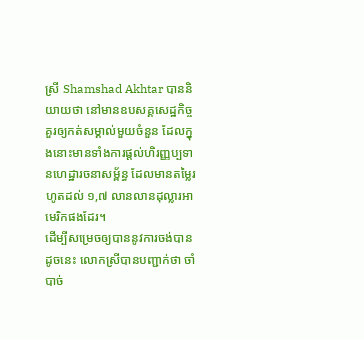ស្រី Shamshad Akhtar បាននិយាយថា នៅមានឧបសគ្គសេដ្ឋកិច្ចគួរឲ្យកត់សម្គាល់មួយចំនួន ដែលក្នុងនោះមានទាំងការផ្ដល់ហិរញ្ញប្បទានហេដ្ឋារចនាសម្ព័ន្ធ ដែលមានតម្លៃរហូតដល់ ១,៧ លានលានដុល្លារអាមេរិកផងដែរ។
ដើម្បីសម្រេចឲ្យបាននូវការចង់បានដូចនេះ លោកស្រីបានបញ្ជាក់ថា ចាំបាច់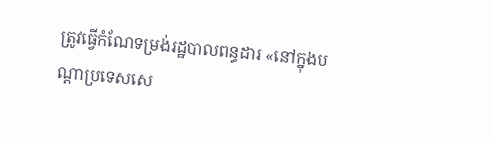ត្រូវធ្វើកំណែទម្រង់រដ្ឋបាលពន្ធដារ «នៅក្នុងបណ្ដាប្រទេសសេ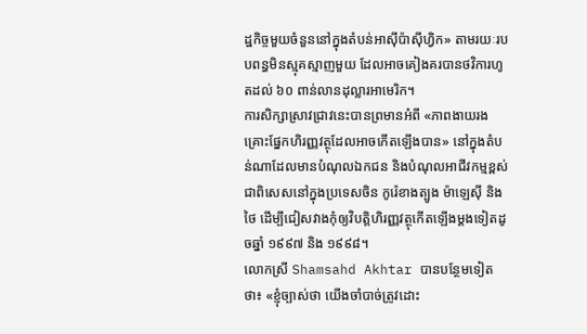ដ្ឋកិច្ចមួយចំនួននៅក្នុងតំបន់អាស៊ីប៉ាស៊ីហ្វិក» តាមរយៈរបបពន្ធមិនស្មុគស្មាញមួយ ដែលអាចគៀងគរបានថវិការហូតដល់ ៦០ ពាន់លានដុល្លារអាមេរិក។
ការសិក្សាស្រាវជ្រាវនេះបានព្រមានអំពី «ភាពងាយរងគ្រោះផ្នែកហិរញ្ញវត្ថុដែលអាចកើតឡើងបាន» នៅក្នុងតំបន់ណាដែលមានបំណុលឯកជន និងបំណុលអាជីវកម្មខ្ពស់ ជាពិសេសនៅក្នុងប្រទេសចិន កូរ៉េខាងត្បូង ម៉ាឡេស៊ី និងថៃ ដើម្បីជៀសវាងកុំឲ្យវិបត្តិហិរញ្ញវត្ថុកើតឡើងម្ដងទៀតដូចឆ្នាំ ១៩៩៧ និង ១៩៩៨។
លោកស្រី Shamsahd Akhtar បានបន្ថែមទៀតថា៖ «ខ្ញុំច្បាស់ថា យើងចាំបាច់ត្រូវដោះ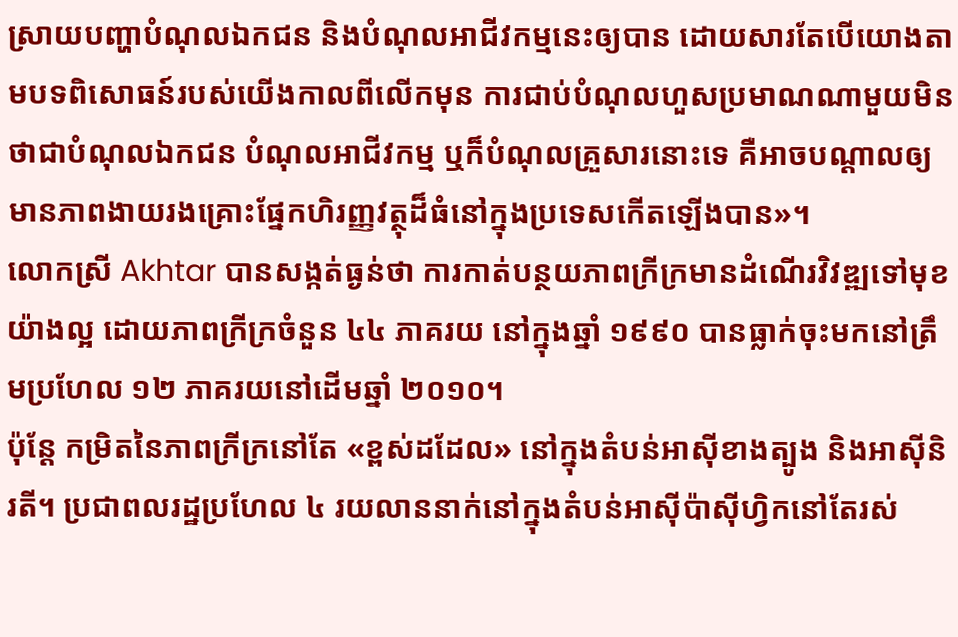ស្រាយបញ្ហាបំណុលឯកជន និងបំណុលអាជីវកម្មនេះឲ្យបាន ដោយសារតែបើយោងតាមបទពិសោធន៍របស់យើងកាលពីលើកមុន ការជាប់បំណុលហួសប្រមាណណាមួយមិនថាជាបំណុលឯកជន បំណុលអាជីវកម្ម ឬក៏បំណុលគ្រួសារនោះទេ គឺអាចបណ្ដាលឲ្យមានភាពងាយរងគ្រោះផ្នែកហិរញ្ញវត្ថុដ៏ធំនៅក្នុងប្រទេសកើតឡើងបាន»។
លោកស្រី Akhtar បានសង្កត់ធ្ងន់ថា ការកាត់បន្ថយភាពក្រីក្រមានដំណើរវិវឌ្ឍទៅមុខយ៉ាងល្អ ដោយភាពក្រីក្រចំនួន ៤៤ ភាគរយ នៅក្នុងឆ្នាំ ១៩៩០ បានធ្លាក់ចុះមកនៅត្រឹមប្រហែល ១២ ភាគរយនៅដើមឆ្នាំ ២០១០។
ប៉ុន្តែ កម្រិតនៃភាពក្រីក្រនៅតែ «ខ្ពស់ដដែល» នៅក្នុងតំបន់អាស៊ីខាងត្បូង និងអាស៊ីនិរតី។ ប្រជាពលរដ្ឋប្រហែល ៤ រយលាននាក់នៅក្នុងតំបន់អាស៊ីប៉ាស៊ីហ្វិកនៅតែរស់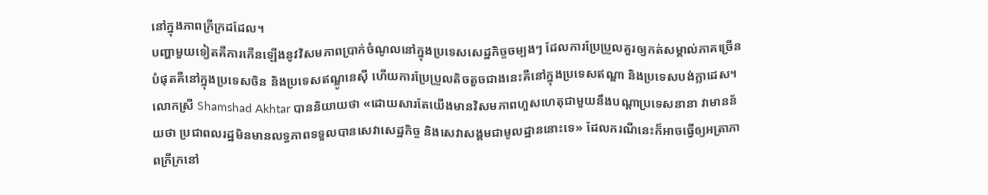នៅក្នុងភាពក្រីក្រដដែល។
បញ្ហាមួយទៀតគឺការកើនឡើងនូវវិសមភាពប្រាក់ចំណូលនៅក្នុងប្រទេសសេដ្ឋកិច្ចចម្បងៗ ដែលការប្រែប្រួលគួរឲ្យកត់សម្គាល់ភាគច្រើនបំផុតគឺនៅក្នុងប្រទេសចិន និងប្រទេសឥណ្ឌូនេស៊ី ហើយការប្រែប្រួលតិចតួចជាងនេះគឺនៅក្នុងប្រទេសឥណ្ឌា និងប្រទេសបង់ក្លាដេស។
លោកស្រី Shamshad Akhtar បាននិយាយថា «ដោយសារតែយើងមានវិសមភាពហួសហេតុជាមួយនឹងបណ្ដាប្រទេសនានា វាមានន័យថា ប្រជាពលរដ្ឋមិនមានលទ្ធភាពទទួលបានសេវាសេដ្ឋកិច្ច និងសេវាសង្គមជាមូលដ្ឋាននោះទេ» ដែលករណីនេះក៏អាចធ្វើឲ្យអត្រាភាពក្រីក្រនៅ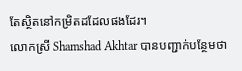តែស្ថិតនៅកម្រិតដដែលផងដែរ។
លោកស្រី Shamshad Akhtar បានបញ្ជាក់បន្ថែមថា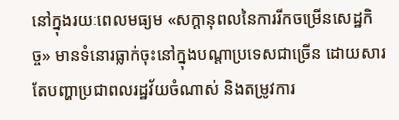នៅក្នុងរយៈពេលមធ្យម «សក្ដានុពលនៃការរីកចម្រើនសេដ្ឋកិច្ច» មានទំនោរធ្លាក់ចុះនៅក្នុងបណ្ដាប្រទេសជាច្រើន ដោយសារតែបញ្ហាប្រជាពលរដ្ឋវ័យចំណាស់ និងតម្រូវការ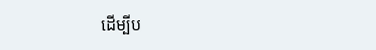ដើម្បីប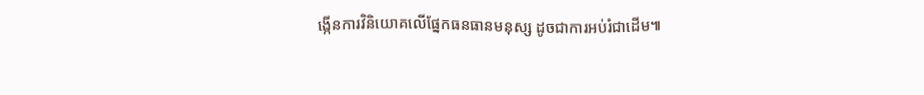ង្កើនការវិនិយោគលើផ្នែកធនធានមនុស្ស ដូចជាការអប់រំជាដើម៕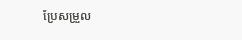ប្រែសម្រួល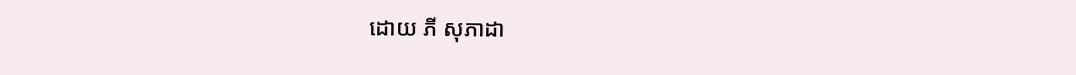ដោយ ភី សុភាដា